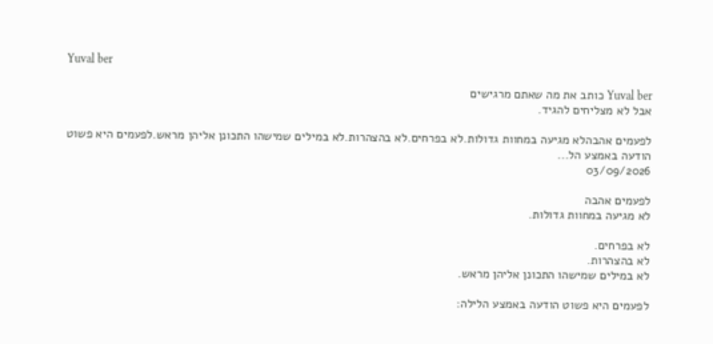Yuval ber

Yuval ber כותב את מה שאתם מרגישים
אבל לא מצליחים להגיד.

לפעמים אהבהלא מגיעה במחוות גדולות.לא בפרחים.לא בהצהרות.לא במילים שמישהו התכונן אליהן מראש.לפעמים היא פשוט הודעה באמצע הל...
03/09/2026

לפעמים אהבה
לא מגיעה במחוות גדולות.

לא בפרחים.
לא בהצהרות.
לא במילים שמישהו התכונן אליהן מראש.

לפעמים היא פשוט הודעה באמצע הלילה: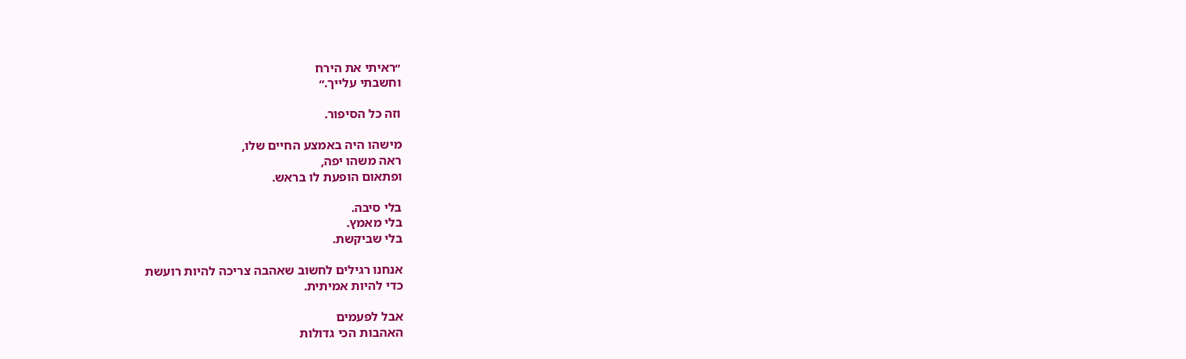״ראיתי את הירח
וחשבתי עלייך.״

וזה כל הסיפור.

מישהו היה באמצע החיים שלו,
ראה משהו יפה,
ופתאום הופעת לו בראש.

בלי סיבה.
בלי מאמץ.
בלי שביקשת.

אנחנו רגילים לחשוב שאהבה צריכה להיות רועשת
כדי להיות אמיתית.

אבל לפעמים
האהבות הכי גדולות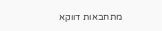מתחבאות דווקא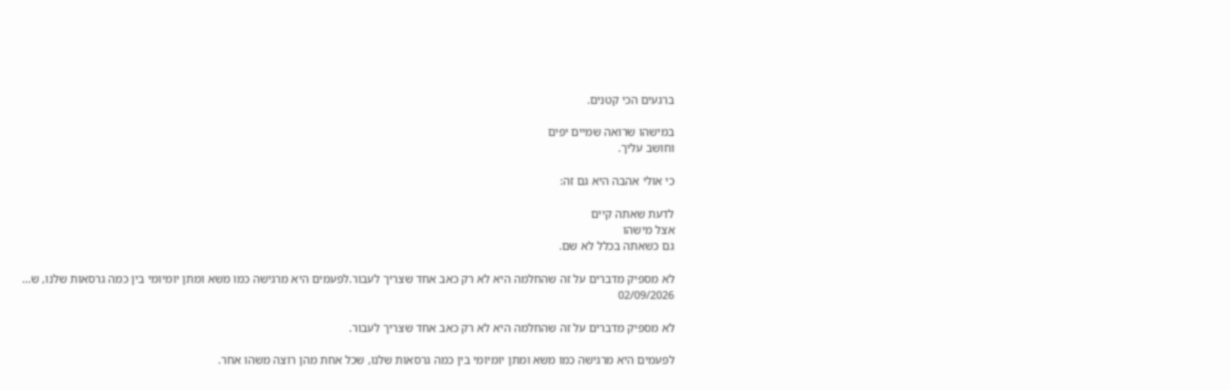ברגעים הכי קטנים.

במישהו שרואה שמיים יפים
וחושב עליך.

כי אולי אהבה היא גם זה:

לדעת שאתה קיים
אצל מישהו
גם כשאתה בכלל לא שם.

לא מספיק מדברים על זה שהחלמה היא לא רק כאב אחד שצריך לעבור.לפעמים היא מרגישה כמו משא ומתן יומיומי בין כמה גרסאות שלנו, ש...
02/09/2026

לא מספיק מדברים על זה שהחלמה היא לא רק כאב אחד שצריך לעבור.

לפעמים היא מרגישה כמו משא ומתן יומיומי בין כמה גרסאות שלנו, שכל אחת מהן רוצה משהו אחר.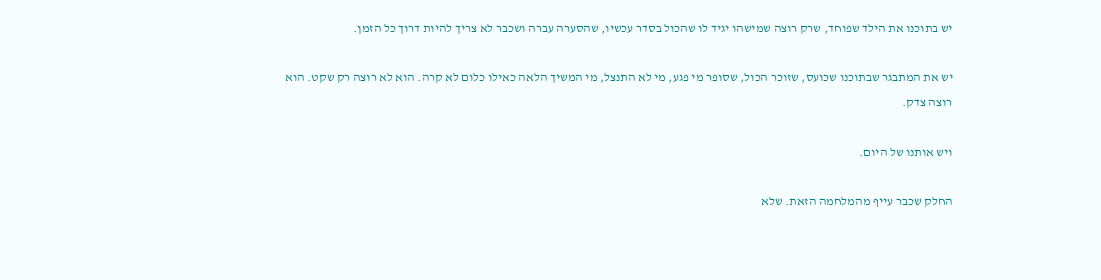יש בתוכנו את הילד שפוחד, שרק רוצה שמישהו יגיד לו שהכול בסדר עכשיו, שהסערה עברה ושכבר לא צריך להיות דרוך כל הזמן.

יש את המתבגר שבתוכנו שכועס, שזוכר הכול, שסופר מי פגע, מי לא התנצל, מי המשיך הלאה כאילו כלום לא קרה. הוא לא רוצה רק שקט. הוא רוצה צדק.

ויש אותנו של היום.

החלק שכבר עייף מהמלחמה הזאת. שלא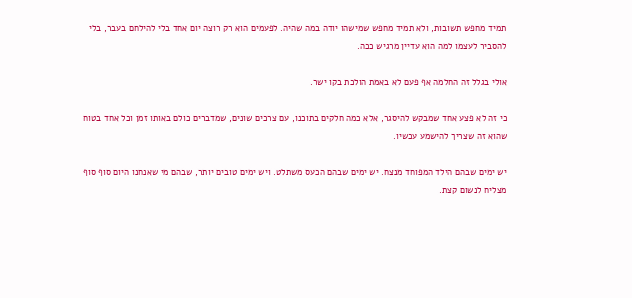תמיד מחפש תשובות, ולא תמיד מחפש שמישהו יודה במה שהיה. לפעמים הוא רק רוצה יום אחד בלי להילחם בעבר, בלי להסביר לעצמו למה הוא עדיין מרגיש ככה.

אולי בגלל זה החלמה אף פעם לא באמת הולכת בקו ישר.

כי זה לא פצע אחד שמבקש להיסגר, אלא כמה חלקים בתוכנו, עם צרכים שונים, שמדברים כולם באותו זמן וכל אחד בטוח שהוא זה שצריך להישמע עכשיו.

יש ימים שבהם הילד המפוחד מנצח. יש ימים שבהם הכעס משתלט. ויש ימים טובים יותר, שבהם מי שאנחנו היום סוף סוף מצליח לנשום קצת.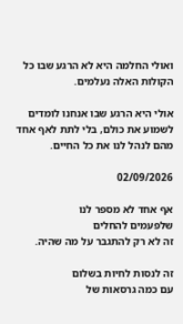ואולי החלמה היא לא הרגע שבו כל הקולות האלה נעלמים.

אולי היא הרגע שבו אנחנו לומדים לשמוע את כולם, בלי לתת לאף אחד מהם לנהל לנו את כל החיים.

02/09/2026

אף אחד לא מספר לנו
שלפעמים להחלים
זה לא רק להתגבר על מה שהיה.

זה לנסות לחיות בשלום
עם כמה גרסאות של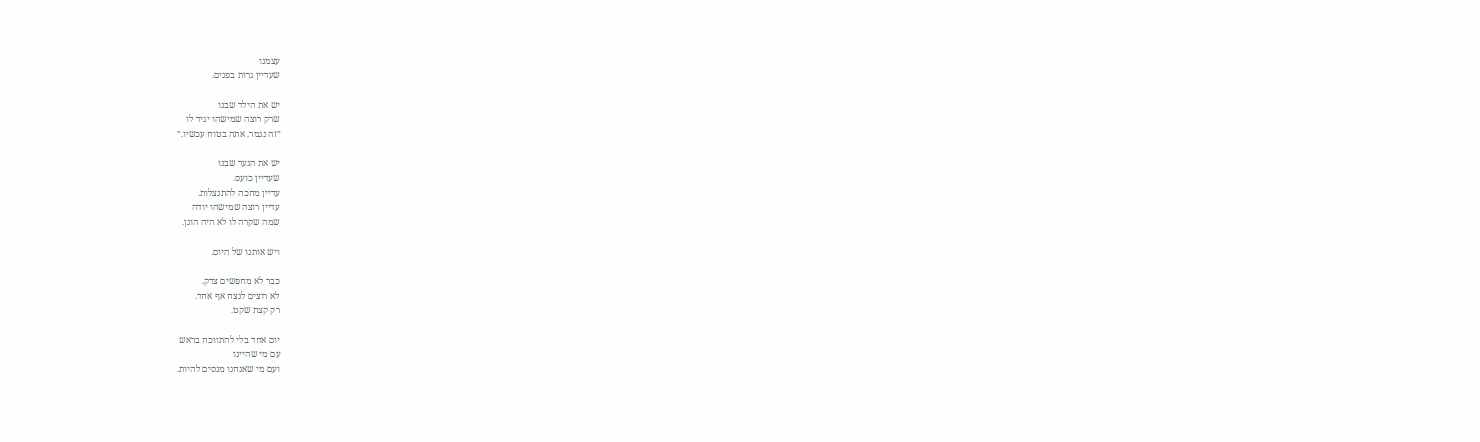עצמנו
שעדיין גרות בפנים.

יש את הילד שבנו
שרק רוצה שמישהו יגיד לו
״זה נגמר. אתה בטוח עכשיו.״

יש את הנער שבנו
שעדיין כועס.
עדיין מחכה להתנצלות.
עדיין רוצה שמישהו יודה
שמה שקרה לו לא היה הוגן.

ויש אותנו של היום.

כבר לא מחפשים צדק.
לא רוצים לנצח אף אחד.
רק קצת שקט.

יום אחד בלי להתווכח בראש
עם מי שהיינו
ועם מי שאנחנו מנסים להיות.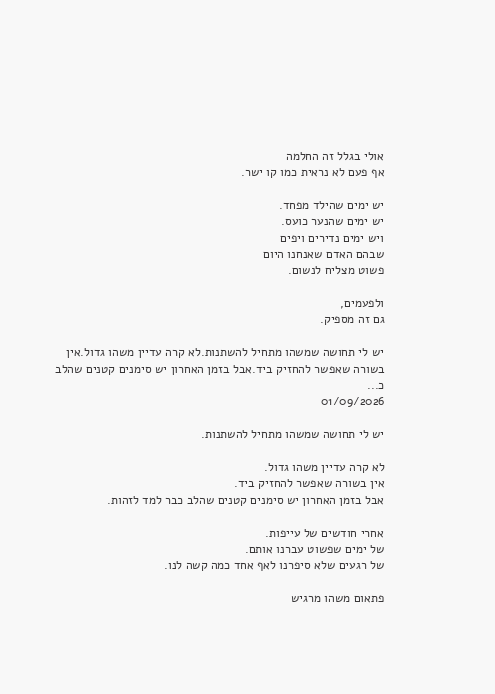אולי בגלל זה החלמה
אף פעם לא נראית כמו קו ישר.

יש ימים שהילד מפחד.
יש ימים שהנער כועס.
ויש ימים נדירים ויפים
שבהם האדם שאנחנו היום
פשוט מצליח לנשום.

ולפעמים,
גם זה מספיק.

יש לי תחושה שמשהו מתחיל להשתנות.לא קרה עדיין משהו גדול.אין בשורה שאפשר להחזיק ביד.אבל בזמן האחרון יש סימנים קטנים שהלב כ...
01/09/2026

יש לי תחושה שמשהו מתחיל להשתנות.

לא קרה עדיין משהו גדול.
אין בשורה שאפשר להחזיק ביד.
אבל בזמן האחרון יש סימנים קטנים שהלב כבר למד לזהות.

אחרי חודשים של עייפות.
של ימים שפשוט עברנו אותם.
של רגעים שלא סיפרנו לאף אחד כמה קשה לנו.

פתאום משהו מרגיש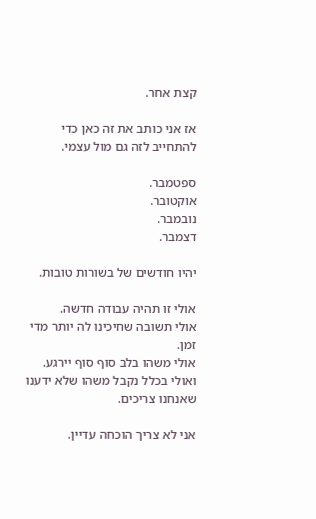קצת אחר.

אז אני כותב את זה כאן כדי להתחייב לזה גם מול עצמי.

ספטמבר.
אוקטובר.
נובמבר.
דצמבר.

יהיו חודשים של בשורות טובות.

אולי זו תהיה עבודה חדשה.
אולי תשובה שחיכינו לה יותר מדי זמן.
אולי משהו בלב סוף סוף יירגע.
ואולי בכלל נקבל משהו שלא ידענו שאנחנו צריכים.

אני לא צריך הוכחה עדיין.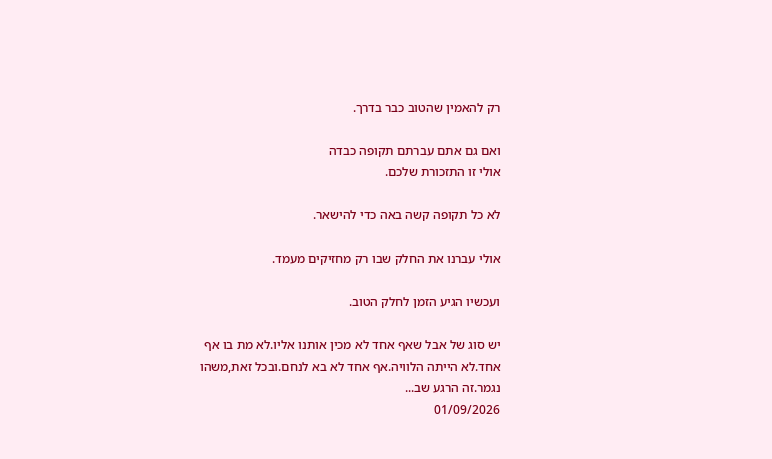רק להאמין שהטוב כבר בדרך.

ואם גם אתם עברתם תקופה כבדה
אולי זו התזכורת שלכם.

לא כל תקופה קשה באה כדי להישאר.

אולי עברנו את החלק שבו רק מחזיקים מעמד.

ועכשיו הגיע הזמן לחלק הטוב.

יש סוג של אבל שאף אחד לא מכין אותנו אליו.לא מת בו אף אחד.לא הייתה הלוויה.אף אחד לא בא לנחם.ובכל זאת,משהו נגמר.זה הרגע שב...
01/09/2026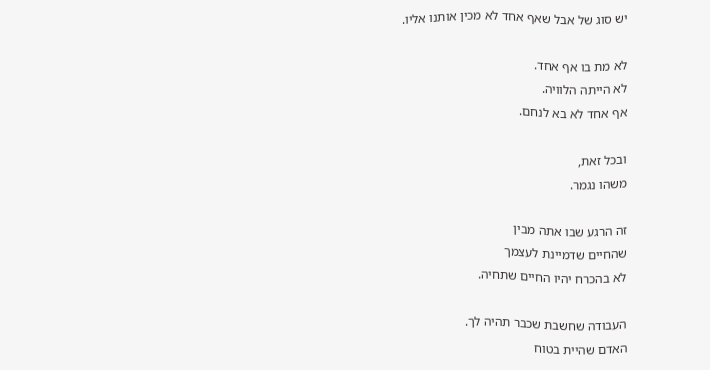יש סוג של אבל שאף אחד לא מכין אותנו אליו.

לא מת בו אף אחד.
לא הייתה הלוויה.
אף אחד לא בא לנחם.

ובכל זאת,
משהו נגמר.

זה הרגע שבו אתה מבין
שהחיים שדמיינת לעצמך
לא בהכרח יהיו החיים שתחיה.

העבודה שחשבת שכבר תהיה לך.
האדם שהיית בטוח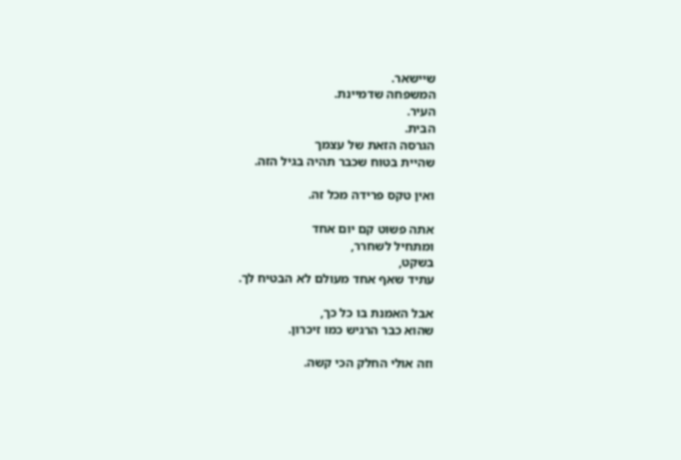שיישאר.
המשפחה שדמיינת.
העיר.
הבית.
הגרסה הזאת של עצמך
שהיית בטוח שכבר תהיה בגיל הזה.

ואין טקס פרידה מכל זה.

אתה פשוט קם יום אחד
ומתחיל לשחרר,
בשקט,
עתיד שאף אחד מעולם לא הבטיח לך.

אבל האמנת בו כל כך,
שהוא כבר הרגיש כמו זיכרון.

וזה אולי החלק הכי קשה.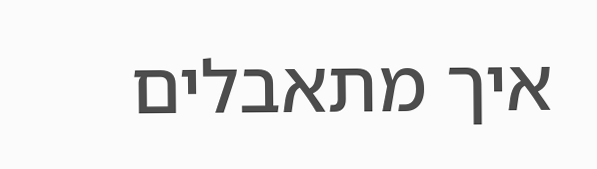איך מתאבלים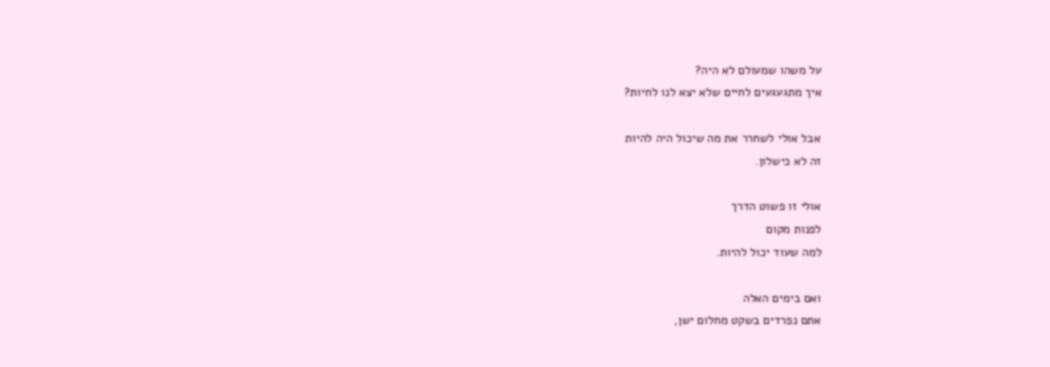על משהו שמעולם לא היה?
איך מתגעגעים לחיים שלא יצא לנו לחיות?

אבל אולי לשחרר את מה שיכול היה להיות
זה לא כישלון.

אולי זו פשוט הדרך
לפנות מקום
למה שעוד יכול להיות.

ואם בימים האלה
אתם נפרדים בשקט מחלום ישן,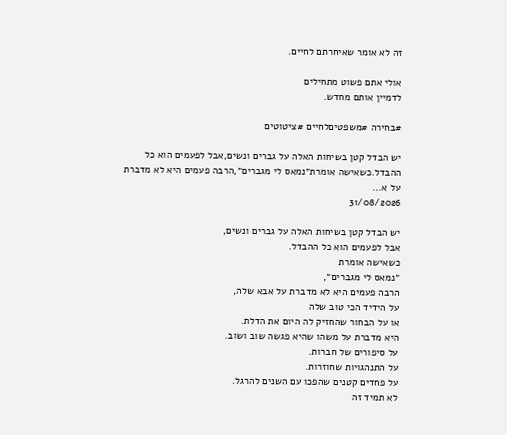זה לא אומר שאיחרתם לחיים.

אולי אתם פשוט מתחילים
לדמיין אותם מחדש.

#בחירה #משפטיםלחיים #ציטוטים

יש הבדל קטן בשיחות האלה על גברים ונשים,אבל לפעמים הוא כל ההבדל.כשאישה אומרת״נמאס לי מגברים״,הרבה פעמים היא לא מדברת על א...
31/08/2026

יש הבדל קטן בשיחות האלה על גברים ונשים,
אבל לפעמים הוא כל ההבדל.
כשאישה אומרת
״נמאס לי מגברים״,
הרבה פעמים היא לא מדברת על אבא שלה,
על הידיד הכי טוב שלה
או על הבחור שהחזיק לה היום את הדלת.
היא מדברת על משהו שהיא פגשה שוב ושוב.
על סיפורים של חברות.
על התנהגויות שחוזרות.
על פחדים קטנים שהפכו עם השנים להרגל.
לא תמיד זה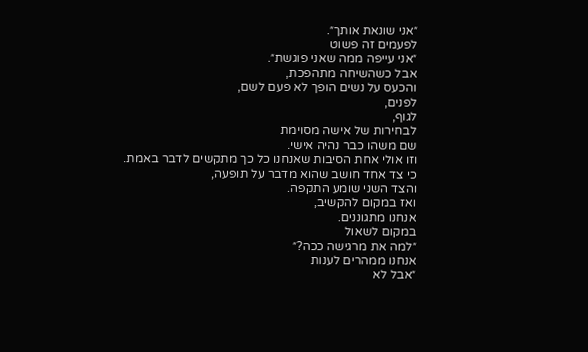״אני שונאת אותך״.
לפעמים זה פשוט
״אני עייפה ממה שאני פוגשת״.
אבל כשהשיחה מתהפכת,
והכעס על נשים הופך לא פעם לשם,
לפנים,
לגוף,
לבחירות של אישה מסוימת
שם משהו כבר נהיה אישי.
וזו אולי אחת הסיבות שאנחנו כל כך מתקשים לדבר באמת.
כי צד אחד חושב שהוא מדבר על תופעה,
והצד השני שומע התקפה.
ואז במקום להקשיב,
אנחנו מתגוננים.
במקום לשאול
״למה את מרגישה ככה?״
אנחנו ממהרים לענות
״אבל לא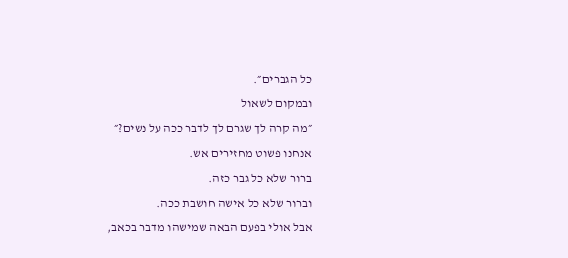כל הגברים״.
ובמקום לשאול
״מה קרה לך שגרם לך לדבר ככה על נשים?״
אנחנו פשוט מחזירים אש.
ברור שלא כל גבר כזה.
וברור שלא כל אישה חושבת ככה.
אבל אולי בפעם הבאה שמישהו מדבר בכאב,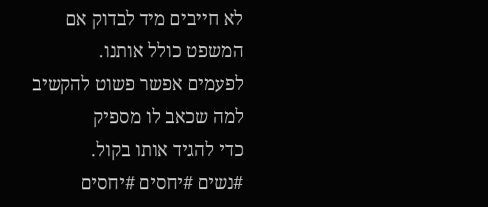לא חייבים מיד לבדוק אם המשפט כולל אותנו.
לפעמים אפשר פשוט להקשיב
למה שכאב לו מספיק
כדי להגיד אותו בקול.
#נשים #יחסים #יחסים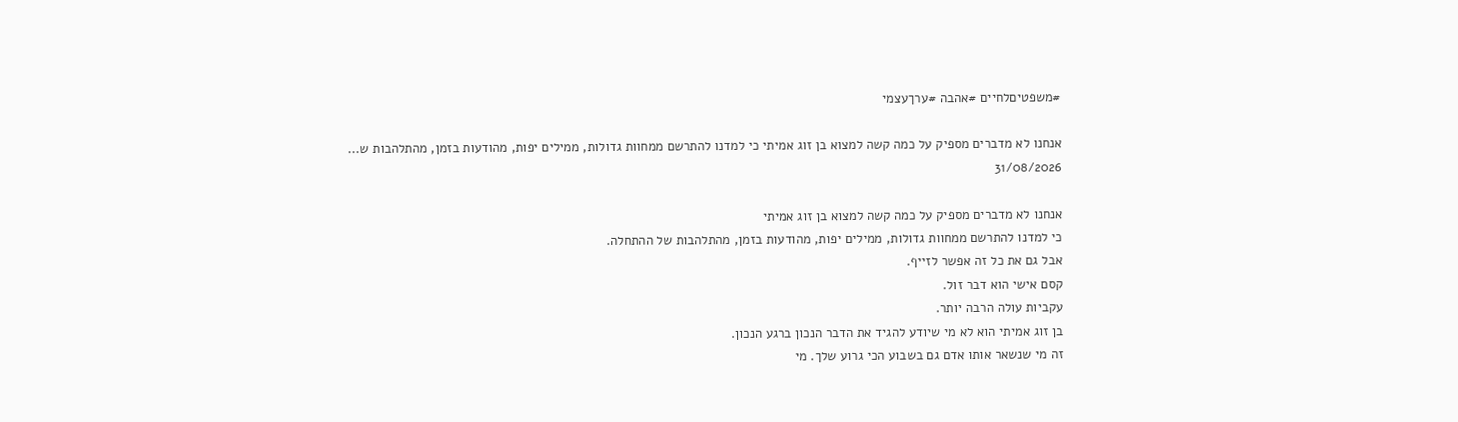#משפטיםלחיים #אהבה #ערךעצמי

אנחנו לא מדברים מספיק על כמה קשה למצוא בן זוג אמיתי כי למדנו להתרשם ממחוות גדולות, ממילים יפות, מהודעות בזמן, מהתלהבות ש...
31/08/2026

אנחנו לא מדברים מספיק על כמה קשה למצוא בן זוג אמיתי
כי למדנו להתרשם ממחוות גדולות, ממילים יפות, מהודעות בזמן, מהתלהבות של ההתחלה.
אבל גם את כל זה אפשר לזייף.
קסם אישי הוא דבר זול.
עקביות עולה הרבה יותר.
בן זוג אמיתי הוא לא מי שיודע להגיד את הדבר הנכון ברגע הנכון.
זה מי שנשאר אותו אדם גם בשבוע הכי גרוע שלך. מי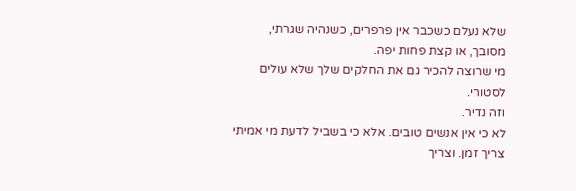שלא נעלם כשכבר אין פרפרים, כשנהיה שגרתי, מסובך, או קצת פחות יפה.
מי שרוצה להכיר גם את החלקים שלך שלא עולים לסטורי.
וזה נדיר.
לא כי אין אנשים טובים. אלא כי בשביל לדעת מי אמיתי צריך זמן. וצריך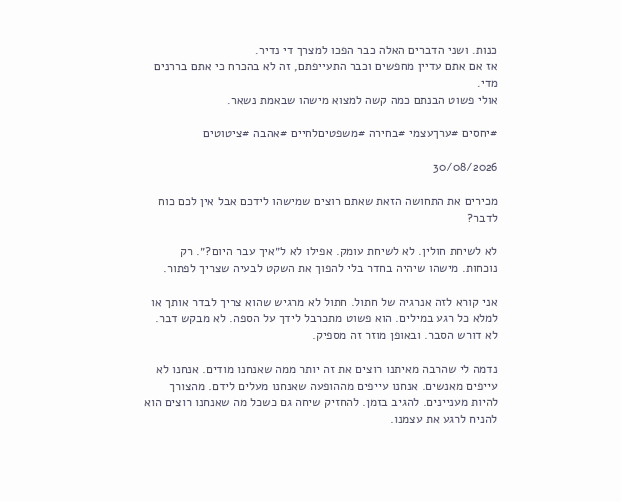כנות. ושני הדברים האלה כבר הפכו למצרך די נדיר.
אז אם אתם עדיין מחפשים וכבר התעייפתם, זה לא בהכרח כי אתם בררנים מדי.
אולי פשוט הבנתם כמה קשה למצוא מישהו שבאמת נשאר.

#יחסים #ערךעצמי #בחירה #משפטיםלחיים #אהבה #ציטוטים

30/08/2026

מכירים את התחושה הזאת שאתם רוצים שמישהו לידכם אבל אין לכם כוח לדבר?

לא לשיחת חולין. לא לשיחת עומק. אפילו לא ל״איך עבר היום?״. רק נוכחות. מישהו שיהיה בחדר בלי להפוך את השקט לבעיה שצריך לפתור.

אני קורא לזה אנרגיה של חתול. חתול לא מרגיש שהוא צריך לבדר אותך או למלא כל רגע במילים. הוא פשוט מתכרבל לידך על הספה. לא מבקש דבר. לא דורש הסבר. ובאופן מוזר זה מספיק.

נדמה לי שהרבה מאיתנו רוצים את זה יותר ממה שאנחנו מודים. אנחנו לא עייפים מאנשים. אנחנו עייפים מההופעה שאנחנו מעלים לידם. מהצורך להיות מעניינים. להגיב בזמן. להחזיק שיחה גם כשכל מה שאנחנו רוצים הוא להניח לרגע את עצמנו.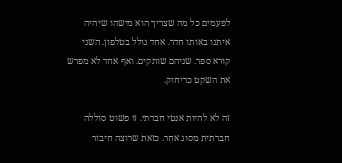לפעמים כל מה שצריך הוא מישהו שיהיה איתנו באותו חדר. אחד גולל בטלפון. השני קורא ספר. שניהם שותקים. ואף אחד לא מפרש את השקט כריחוק.

זה לא להיות אנטי חברתי. זו פשוט סוללה חברתית מסוג אחר. כזאת שרוצה חיבור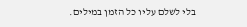בלי לשלם עליו כל הזמן במילים.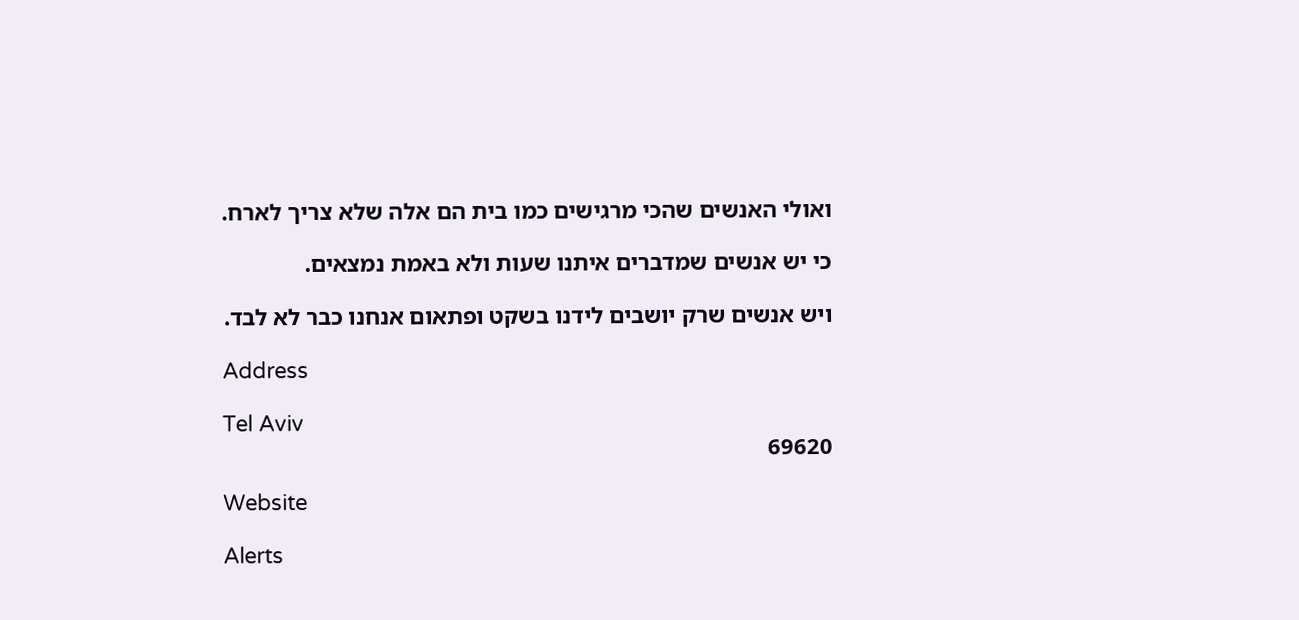ואולי האנשים שהכי מרגישים כמו בית הם אלה שלא צריך לארח.

כי יש אנשים שמדברים איתנו שעות ולא באמת נמצאים.

ויש אנשים שרק יושבים לידנו בשקט ופתאום אנחנו כבר לא לבד.

Address

Tel Aviv
69620

Website

Alerts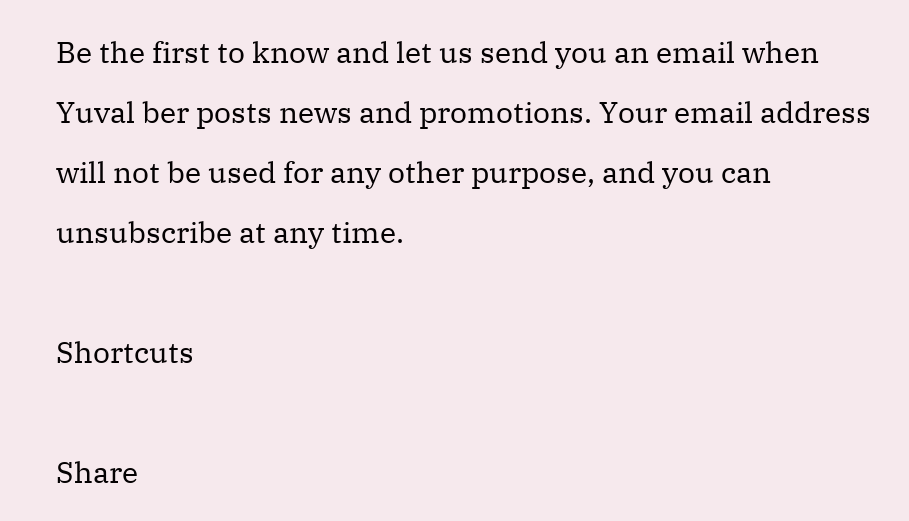Be the first to know and let us send you an email when Yuval ber posts news and promotions. Your email address will not be used for any other purpose, and you can unsubscribe at any time.

Shortcuts

Share